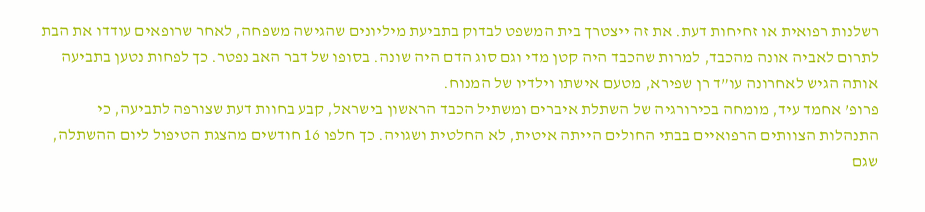רשלנות רפואית או זחיחות דעת. את זה ייצטרך בית המשפט לבדוק בתביעת מיליונים שהגישה משפחה, לאחר שרופאים עודדו את הבת לתרום לאביה אונה מהכבד, למרות שהכבד היה קטן מדי וגם סוג הדם היה שונה. בסופו של דבר האב נפטר. כך לפחות נטען בתביעה אותה הגיש לאחרונה עו”ד רן שפירא, מטעם אישתו וילדיו של המנוח.
פרופ’ אחמד עיד, מומחה בכירורגיה של השתלת איברים ומשתיל הכבד הראשון בישראל, קבע בחוות דעת שצורפה לתביעה, כי התנהלות הצוותים הרפואיים בבתי החולים הייתה איטית, לא החלטית ושגויה. כך חלפו 16 חודשים מהצגת הטיפול ליום ההשתלה, שגם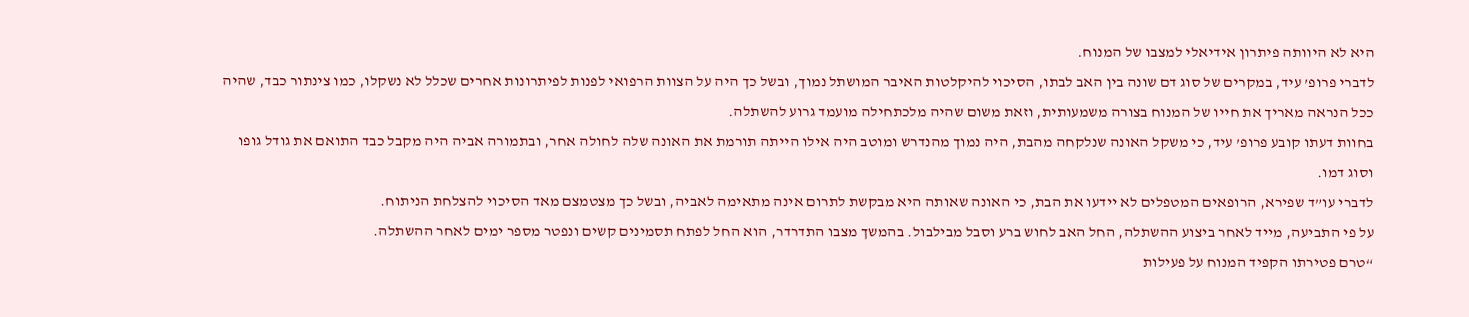היא לא היוותה פיתרון אידיאלי למצבו של המנוח.
לדברי פרופ’ עיד, במקרים של סוג דם שונה בין האב לבתו, הסיכוי להיקלטות האיבר המושתל נמוך, ובשל כך היה על הצוות הרפואי לפנות לפיתרונות אחרים שכלל לא נשקלו, כמו צינתור כבד, שהיה ככל הנראה מאריך את חייו של המנוח בצורה משמעותית, וזאת משום שהיה מלכתחילה מועמד גרוע להשתלה.
בחוות דעתו קובע פרופ’ עיד, כי משקל האונה שנלקחה מהבת, היה נמוך מהנדרש ומוטב היה אילו הייתה תורמת את האונה שלה לחולה אחר, ובתמורה אביה היה מקבל כבד התואם את גודל גופו וסוג דמו.
לדברי עו”ד שפירא, הרופאים המטפלים לא יידעו את הבת, כי האונה שאותה היא מבקשת לתרום אינה מתאימה לאביה, ובשל כך מצטמצם מאד הסיכוי להצלחת הניתוח.
על פי התביעה, מייד לאחר ביצוע ההשתלה, החל האב לחוש ברע וסבל מבילבול. בהמשך מצבו התדרדר, הוא החל לפתח תסמינים קשים ונפטר מספר ימים לאחר ההשתלה.
“טרם פטירתו הקפיד המנוח על פעילות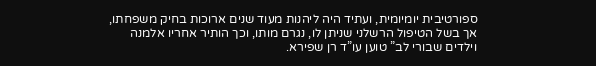ספורטיבית יומיומית, ועתיד היה ליהנות מעוד שנים ארוכות בחיק משפחתו, אך בשל הטיפול הרשלני שניתן לו, נגרם מותו, וכך הותיר אחריו אלמנה וילדים שבורי לב” טוען עו”ד רן שפירא.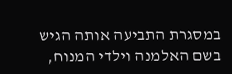במסגרת התביעה אותה הגיש בשם האלמנה וילדי המנוח,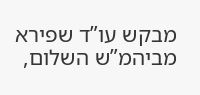מבקש עו”ד שפירא מביהמ”ש השלום,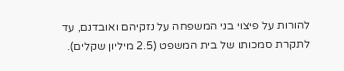להורות על פיצוי בני המשפחה על נזקיהם ואובדנם, עד לתקרת סמכותו של בית המשפט (2.5 מיליון שקלים).